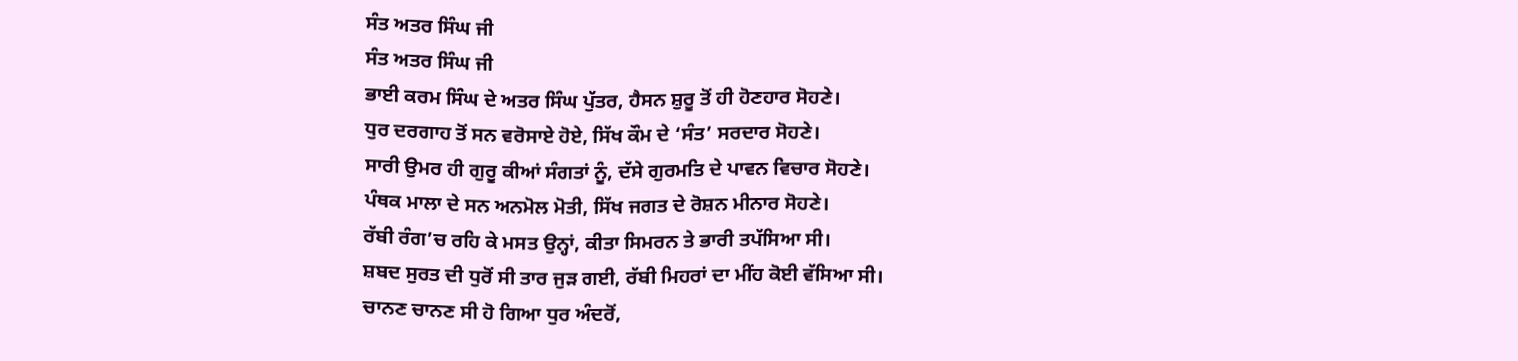ਸੰਤ ਅਤਰ ਸਿੰਘ ਜੀ
ਸੰਤ ਅਤਰ ਸਿੰਘ ਜੀ
ਭਾਈ ਕਰਮ ਸਿੰਘ ਦੇ ਅਤਰ ਸਿੰਘ ਪੁੱਤਰ, ਹੈਸਨ ਸ਼ੁਰੂ ਤੋਂ ਹੀ ਹੋਣਹਾਰ ਸੋਹਣੇ।
ਧੁਰ ਦਰਗਾਹ ਤੋਂ ਸਨ ਵਰੋਸਾਏ ਹੋਏ, ਸਿੱਖ ਕੌਮ ਦੇ ‘ਸੰਤ’ ਸਰਦਾਰ ਸੋਹਣੇ।
ਸਾਰੀ ਉਮਰ ਹੀ ਗੁਰੂ ਕੀਆਂ ਸੰਗਤਾਂ ਨੂੰ, ਦੱਸੇ ਗੁਰਮਤਿ ਦੇ ਪਾਵਨ ਵਿਚਾਰ ਸੋਹਣੇ।
ਪੰਥਕ ਮਾਲਾ ਦੇ ਸਨ ਅਨਮੋਲ ਮੋਤੀ, ਸਿੱਖ ਜਗਤ ਦੇ ਰੋਸ਼ਨ ਮੀਨਾਰ ਸੋਹਣੇ।
ਰੱਬੀ ਰੰਗ’ਚ ਰਹਿ ਕੇ ਮਸਤ ਉਨ੍ਹਾਂ, ਕੀਤਾ ਸਿਮਰਨ ਤੇ ਭਾਰੀ ਤਪੱਸਿਆ ਸੀ।
ਸ਼ਬਦ ਸੁਰਤ ਦੀ ਧੁਰੋਂ ਸੀ ਤਾਰ ਜੁੜ ਗਈ, ਰੱਬੀ ਮਿਹਰਾਂ ਦਾ ਮੀਂਹ ਕੋਈ ਵੱਸਿਆ ਸੀ।
ਚਾਨਣ ਚਾਨਣ ਸੀ ਹੋ ਗਿਆ ਧੁਰ ਅੰਦਰੋਂ,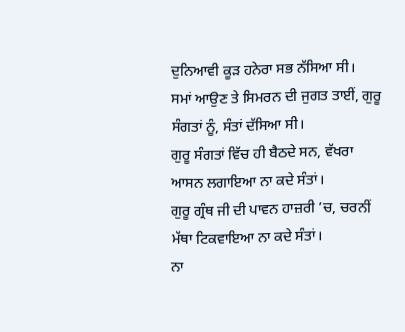ਦੁਨਿਆਵੀ ਕੂੜ ਹਨੇਰਾ ਸਭ ਨੱਸਿਆ ਸੀ।
ਸਮਾਂ ਆਉਣ ਤੇ ਸਿਮਰਨ ਦੀ ਜੁਗਤ ਤਾਈਂ, ਗੁਰੂ ਸੰਗਤਾਂ ਨੂੰ, ਸੰਤਾਂ ਦੱਸਿਆ ਸੀ।
ਗੁਰੂ ਸੰਗਤਾਂ ਵਿੱਚ ਹੀ ਬੈਠਦੇ ਸਨ, ਵੱਖਰਾ ਆਸਨ ਲਗਾਇਆ ਨਾ ਕਦੇ ਸੰਤਾਂ।
ਗੁਰੂ ਗ੍ਰੰਥ ਜੀ ਦੀ ਪਾਵਨ ਹਾਜ਼ਰੀ ’ਚ, ਚਰਨੀਂ ਮੱਥਾ ਟਿਕਵਾਇਆ ਨਾ ਕਦੇ ਸੰਤਾਂ।
ਨਾ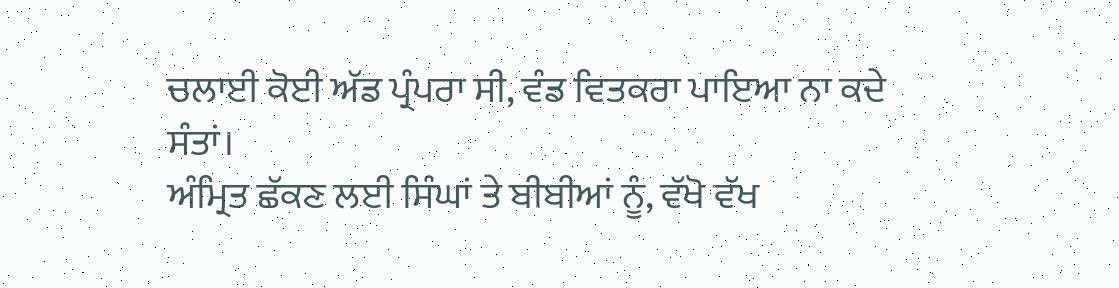ਚਲਾਈ ਕੋਈ ਅੱਡ ਪ੍ਰੰਪਰਾ ਸੀ, ਵੰਡ ਵਿਤਕਰਾ ਪਾਇਆ ਨਾ ਕਦੇ ਸੰਤਾਂ।
ਅੰਮ੍ਰਿਤ ਛੱਕਣ ਲਈ ਸਿੰਘਾਂ ਤੇ ਬੀਬੀਆਂ ਨੂੰ, ਵੱਖੋ ਵੱਖ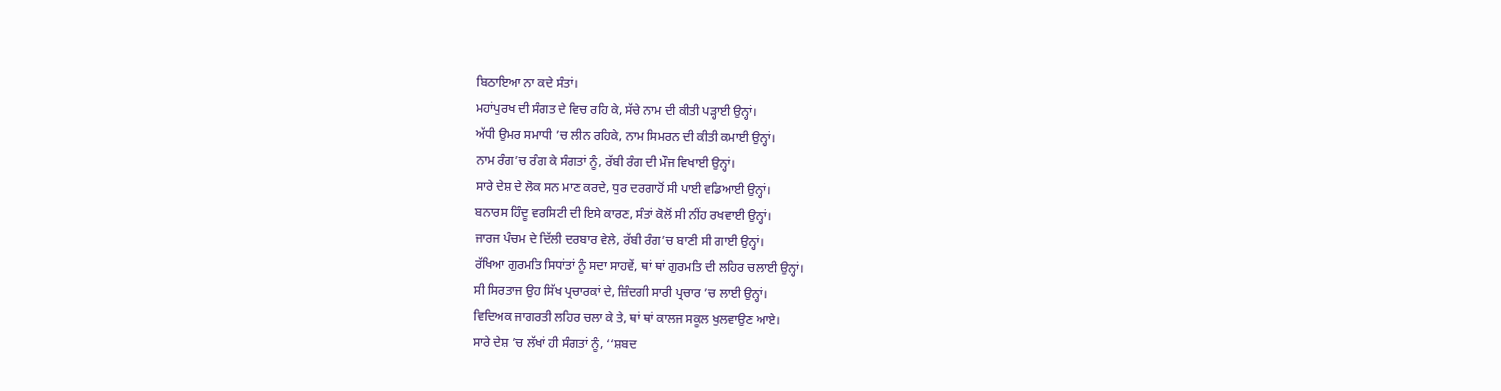ਬਿਠਾਇਆ ਨਾ ਕਦੇ ਸੰਤਾਂ।
ਮਹਾਂਪੁਰਖ ਦੀ ਸੰਗਤ ਦੇ ਵਿਚ ਰਹਿ ਕੇ, ਸੱਚੇ ਨਾਮ ਦੀ ਕੀਤੀ ਪੜ੍ਹਾਈ ਉਨ੍ਹਾਂ।
ਅੱਧੀ ਉਮਰ ਸਮਾਧੀ ’ਚ ਲੀਨ ਰਹਿਕੇ, ਨਾਮ ਸਿਮਰਨ ਦੀ ਕੀਤੀ ਕਮਾਈ ਉਨ੍ਹਾਂ।
ਨਾਮ ਰੰਗ’ਚ ਰੰਗ ਕੇ ਸੰਗਤਾਂ ਨੂੰ, ਰੱਬੀ ਰੰਗ ਦੀ ਮੌਜ ਵਿਖਾਈ ਉਨ੍ਹਾਂ।
ਸਾਰੇ ਦੇਸ਼ ਦੇ ਲੋਕ ਸਨ ਮਾਣ ਕਰਦੇ, ਧੁਰ ਦਰਗਾਹੋਂ ਸੀ ਪਾਈ ਵਡਿਆਈ ਉਨ੍ਹਾਂ।
ਬਨਾਰਸ ਹਿੰਦੂ ਵਰਸਿਟੀ ਦੀ ਇਸੇ ਕਾਰਣ, ਸੰਤਾਂ ਕੋਲੋਂ ਸੀ ਨੀਂਹ ਰਖਵਾਈ ਉਨ੍ਹਾਂ।
ਜਾਰਜ ਪੰਚਮ ਦੇ ਦਿੱਲੀ ਦਰਬਾਰ ਵੇਲੇ, ਰੱਬੀ ਰੰਗ’ਚ ਬਾਣੀ ਸੀ ਗਾਈ ਉਨ੍ਹਾਂ।
ਰੱਖਿਆ ਗੁਰਮਤਿ ਸਿਧਾਂਤਾਂ ਨੂੰ ਸਦਾ ਸਾਹਵੇਂ, ਥਾਂ ਥਾਂ ਗੁਰਮਤਿ ਦੀ ਲਹਿਰ ਚਲਾਈ ਉਨ੍ਹਾਂ।
ਸੀ ਸਿਰਤਾਜ ਉਹ ਸਿੱਖ ਪ੍ਰਚਾਰਕਾਂ ਦੇ, ਜ਼ਿੰਦਗੀ ਸਾਰੀ ਪ੍ਰਚਾਰ ’ਚ ਲਾਈ ਉਨ੍ਹਾਂ।
ਵਿਦਿਅਕ ਜਾਗਰਤੀ ਲਹਿਰ ਚਲਾ ਕੇ ਤੇ, ਥਾਂ ਥਾਂ ਕਾਲਜ ਸਕੂਲ ਖੁਲਵਾਉਣ ਆਏ।
ਸਾਰੇ ਦੇਸ਼ ’ਚ ਲੱਖਾਂ ਹੀ ਸੰਗਤਾਂ ਨੂੰ, ‘‘ਸ਼ਬਦ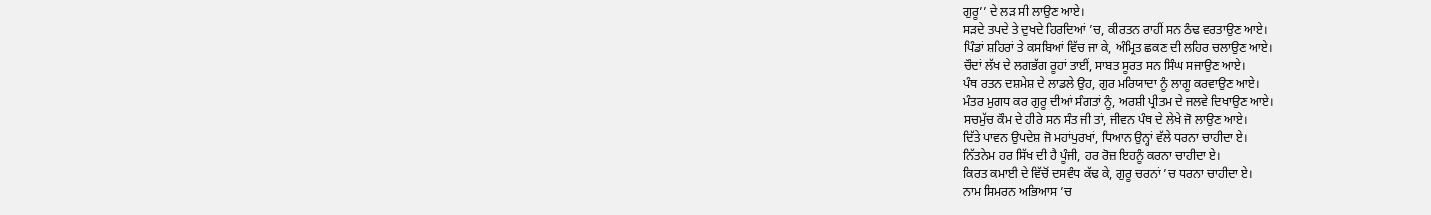ਗੁਰੂ’’ ਦੇ ਲੜ ਸੀ ਲਾਉਣ ਆਏ।
ਸੜਦੇ ਤਪਦੇ ਤੇ ਦੁਖਦੇ ਹਿਰਦਿਆਂ ’ਚ, ਕੀਰਤਨ ਰਾਹੀਂ ਸਨ ਠੰਢ ਵਰਤਾਉਣ ਆਏ।
ਪਿੰਡਾਂ ਸ਼ਹਿਰਾਂ ਤੇ ਕਸਬਿਆਂ ਵਿੱਚ ਜਾ ਕੇ, ਅੰਮ੍ਰਿਤ ਛਕਣ ਦੀ ਲਹਿਰ ਚਲਾਉਣ ਆਏ।
ਚੌਦਾਂ ਲੱਖ ਦੇ ਲਗਭੱਗ ਰੂਹਾਂ ਤਾਈਂ, ਸਾਬਤ ਸੂਰਤ ਸਨ ਸਿੰਘ ਸਜਾਉਣ ਆਏ।
ਪੰਥ ਰਤਨ ਦਸ਼ਮੇਸ਼ ਦੇ ਲਾਡਲੇ ਉਹ, ਗੁਰ ਮਰਿਯਾਦਾ ਨੂੰ ਲਾਗੂ ਕਰਵਾਉਣ ਆਏ।
ਮੰਤਰ ਮੁਗਧ ਕਰ ਗੁਰੂ ਦੀਆਂ ਸੰਗਤਾਂ ਨੂੰ, ਅਰਸ਼ੀ ਪ੍ਰੀਤਮ ਦੇ ਜਲਵੇ ਦਿਖਾਉਣ ਆਏ।
ਸਚਮੁੱਚ ਕੌਮ ਦੇ ਹੀਰੇ ਸਨ ਸੰਤ ਜੀ ਤਾਂ, ਜੀਵਨ ਪੰਥ ਦੇ ਲੇਖੇ ਜੋ ਲਾਉਣ ਆਏ।
ਦਿੱਤੇ ਪਾਵਨ ਉਪਦੇਸ਼ ਜੋ ਮਹਾਂਪੁਰਖਾਂ, ਧਿਆਨ ਉਨ੍ਹਾਂ ਵੱਲੇ ਧਰਨਾ ਚਾਹੀਦਾ ਏ।
ਨਿੱਤਨੇਮ ਹਰ ਸਿੱਖ ਦੀ ਹੈ ਪੂੰਜੀ, ਹਰ ਰੋਜ਼ ਇਹਨੂੰ ਕਰਨਾ ਚਾਹੀਦਾ ਏ।
ਕਿਰਤ ਕਮਾਈ ਦੇ ਵਿੱਚੋਂ ਦਸਵੰਧ ਕੱਢ ਕੇ, ਗੁਰੂ ਚਰਨਾਂ ’ਚ ਧਰਨਾ ਚਾਹੀਦਾ ਏ।
ਨਾਮ ਸਿਮਰਨ ਅਭਿਆਸ ’ਚ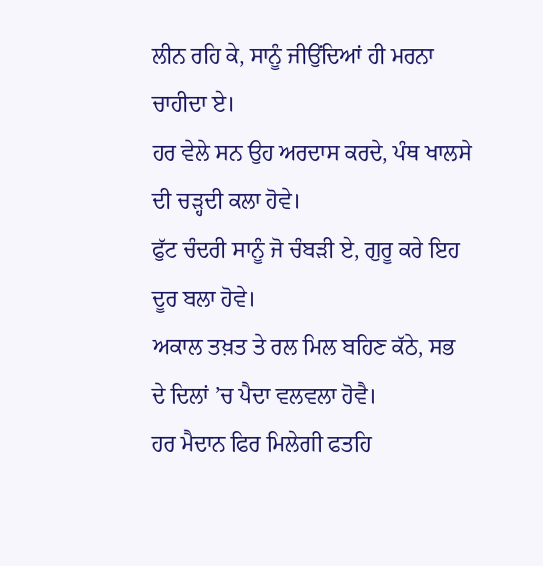ਲੀਨ ਰਹਿ ਕੇ, ਸਾਨੂੰ ਜੀਉਂਦਿਆਂ ਹੀ ਮਰਨਾ ਚਾਹੀਦਾ ਏ।
ਹਰ ਵੇਲੇ ਸਨ ਉਹ ਅਰਦਾਸ ਕਰਦੇ, ਪੰਥ ਖਾਲਸੇ ਦੀ ਚੜ੍ਹਦੀ ਕਲਾ ਹੋਵੇ।
ਫੁੱਟ ਚੰਦਰੀ ਸਾਨੂੰ ਜੋ ਚੰਬੜੀ ਏ, ਗੁਰੂ ਕਰੇ ਇਹ ਦੂਰ ਬਲਾ ਹੋਵੇ।
ਅਕਾਲ ਤਖ਼ਤ ਤੇ ਰਲ ਮਿਲ ਬਹਿਣ ਕੱਠੇ, ਸਭ ਦੇ ਦਿਲਾਂ ’ਚ ਪੈਦਾ ਵਲਵਲਾ ਹੋਵੈ।
ਹਰ ਮੈਦਾਨ ਫਿਰ ਮਿਲੇਗੀ ਫਤਹਿ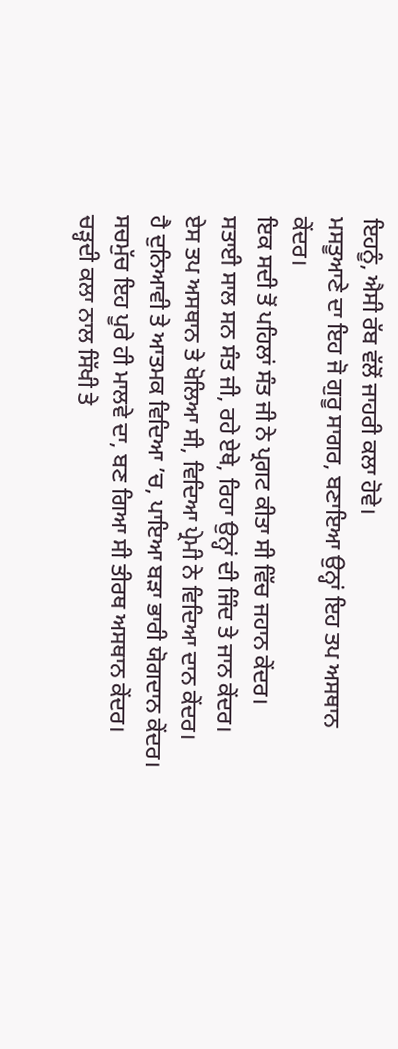ਇਹਨੂੰ, ਐਸੀ ਰੱਬ ਵੱਲੋਂ ਜਾਹਰੀ ਕਲਾ ਹੋਵੇ।
ਮਸਤੂਆਣੇ ਦਾ ਇਹ ਜੋ ਗੁਰੂ ਸਾਗਰ, ਬਣਾਇਆ ਉਨ੍ਹਾਂ ਇਹ ਤਪ ਅਸਥਾਨ ਕੇਂਦਰ।
ਇਕ ਸਦੀ ਤੋਂ ਪਹਿਲਾਂ ਸੰਤ ਜੀ ਨੇ ਪ੍ਰਗਟ ਕੀਤਾ ਸੀ ਵਿੱਚ ਜਹਾਨ ਕੇਂਦਰ।
ਸਤਾਈ ਸਾਲ ਸਨ ਸੰਤ ਜੀ, ਰਹੇ ਏਥੇ, ਰਿਹਾ ਉਨ੍ਹਾਂ ਦੀ ਜਿੰਦ ਤੇ ਜਾਨ ਕੇਂਦਰ।
ਏਸ ਤਪ ਅਸਥਾਨ ਤੇ ਖੋਲਿਆ ਸੀ, ਵਿਦਿਆ ਪ੍ਰੇਮੀ ਨੇ ਵਿਦਿਆ ਦਾਨ ਕੇਂਦਰ।
ਹੈ ਦੁਨਿਆਵੀ ਤੇ ਆਤਮਕ ਵਿਦਿਆ ’ਚ, ਪਾਇਆ ਬੜਾ ਭਾਰੀ ਯੋਗਦਾਨ ਕੇਂਦਰ।
ਸਚਮੁੱਚ ਇਹ ਪੂਰੇ ਹੀ ਮਾਲਵੇ ਦਾ, ਬਣ ਗਿਆ ਸੀ ਤੀਰਥ ਅਸਥਾਨ ਕੇਂਦਰ।
ਚੜ੍ਹਦੀ ਕਲਾ ਨਾਲ ਸਿੱਖੀ ਤੇ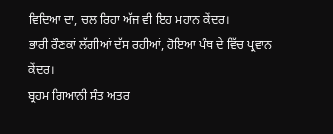ਵਿਦਿਆ ਦਾ, ਚਲ ਰਿਹਾ ਅੱਜ ਵੀ ਇਹ ਮਹਾਨ ਕੇਂਦਰ।
ਭਾਰੀ ਰੌਣਕਾਂ ਲੱਗੀਆਂ ਦੱਸ ਰਹੀਆਂ, ਹੋਇਆ ਪੰਥ ਦੇ ਵਿੱਚ ਪ੍ਰਵਾਨ ਕੇਂਦਰ।
ਬ੍ਰਹਮ ਗਿਆਨੀ ਸੰਤ ਅਤਰ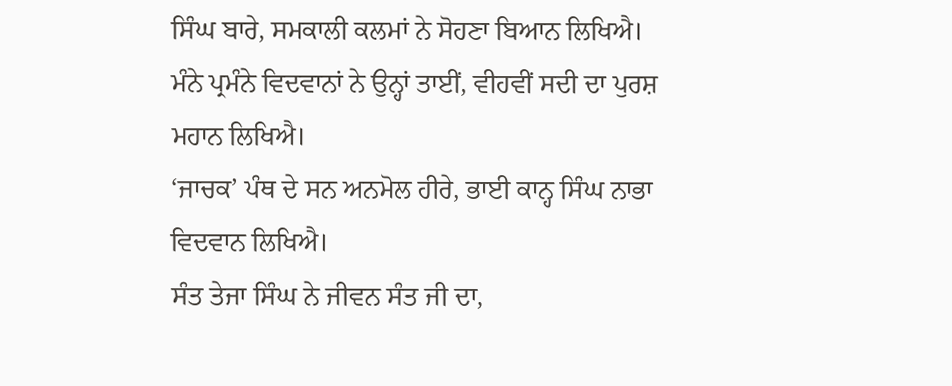ਸਿੰਘ ਬਾਰੇ, ਸਮਕਾਲੀ ਕਲਮਾਂ ਨੇ ਸੋਹਣਾ ਬਿਆਨ ਲਿਖਿਐ।
ਮੰਨੇ ਪ੍ਰਮੰਨੇ ਵਿਦਵਾਨਾਂ ਨੇ ਉਨ੍ਹਾਂ ਤਾਈਂ, ਵੀਹਵੀਂ ਸਦੀ ਦਾ ਪੁਰਸ਼ ਮਹਾਨ ਲਿਖਿਐ।
‘ਜਾਚਕ’ ਪੰਥ ਦੇ ਸਨ ਅਨਮੋਲ ਹੀਰੇ, ਭਾਈ ਕਾਨ੍ਹ ਸਿੰਘ ਨਾਭਾ ਵਿਦਵਾਨ ਲਿਖਿਐ।
ਸੰਤ ਤੇਜਾ ਸਿੰਘ ਨੇ ਜੀਵਨ ਸੰਤ ਜੀ ਦਾ,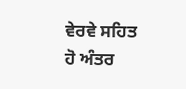ਵੇਰਵੇ ਸਹਿਤ ਹੋ ਅੰਤਰ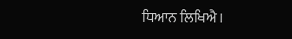ਧਿਆਨ ਲਿਖਿਐ।